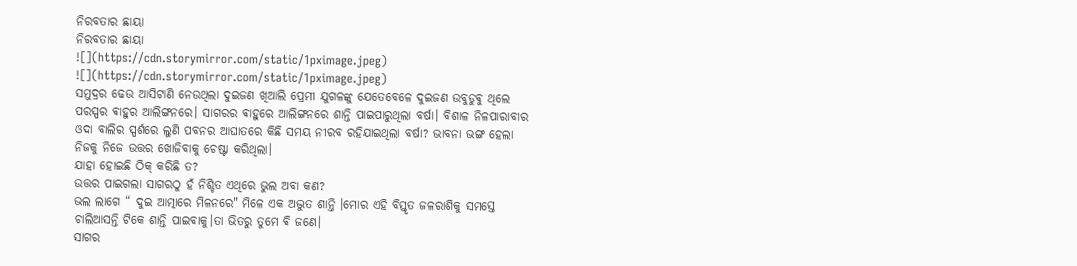ନିରବତାର ଛାୟା
ନିରବତାର ଛାୟା
![](https://cdn.storymirror.com/static/1pximage.jpeg)
![](https://cdn.storymirror.com/static/1pximage.jpeg)
ସମୁଦ୍ରର ଢେଉ ଆସିଟାଣି ନେଉଥିଲା ଦୁଇଜଣ ଖିଆଲି ପ୍ରେମୀ ଯୁଗଳଙ୍କୁ ଯେତେବେଳେ ଦୁଇଜଣ ଉବୁଡୁଵୁ ଥିଲେ ପରସ୍ପର ଵାହୁର ଆଲିଙ୍ଗନରେ। ସାଗରର ଵାହୁରେ ଆଲିଙ୍ଗନରେ ଶାନ୍ତି ପାଇପାରୁଥିଲା ବର୍ଷା। ବିଶାଳ ନିଳପାରାବାର ଓଦା ବାଲିର ସ୍ପର୍ଶରେ ଲୁଣି ପବନର ଆଘାତରେ କିଛି ସମୟ ନୀରବ ରହିଯାଇଥିଲା ବର୍ଷା? ଭାବନା ଭଙ୍ଗ ହେଲା ନିଜକୁ ନିଜେ ଉତ୍ତର ଖୋଜିବାକୁ ଚେଷ୍ଟା କରିଥିଲା।
ଯାହା ହୋଇଛି ଠିକ୍ କରିଛି ତ?
ଉତ୍ତର ପାଇଗଲା ସାଗରଠୁ ହଁ ନିଶ୍ଚିତ ଏଥିରେ ଭୁଲ ଅବା କଣ?
ଭଲ ଲାଗେ “ ଦୁଇ ଆତ୍ମାରେ ମିଳନରେ" ମିଳେ ଏକ ଅଦ୍ଭୁତ ଶାନ୍ତି ।ମୋର ଏହି ବିସ୍ତୃତ ଜଳରାଶିକୁ ସମସ୍ତେ ଚାଲିଆସନ୍ତି ଟିକେ ଶାନ୍ତି ପାଇବାକୁ।ତା ଭିତରୁ ତୁମେ ଵି ଜଣେ।
ସାଗର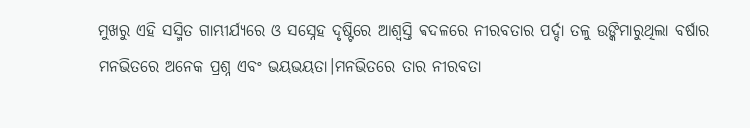ମୁଖରୁ ଏହି ସସ୍ମିତ ଗାମ୍ଭୀର୍ଯ୍ୟରେ ଓ ସସ୍ନେହ ଦୃଷ୍ଟିରେ ଆଶ୍ୱସ୍ତି ଵଦଳରେ ନୀରବତାର ପର୍ଦ୍ଦା ତଳୁ ଉଙ୍କିମାରୁଥିଲା ବର୍ଷାର ମନଭିତରେ ଅନେକ ପ୍ରଶ୍ନ ଏବଂ ଭୟଭୟତା।ମନଭିତରେ ତାର ନୀରବତା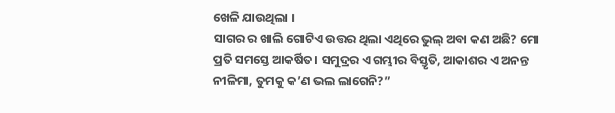ଖେଳି ଯାଉଥିଲା ।
ସାଗର ର ଖାଲି ଗୋଟିଏ ଉତ୍ତର ଥିଲା ଏଥିରେ ଭୁଲ୍ ଅବା କଣ ଅଛି? ମୋ ପ୍ରତି ସମସ୍ତେ ଆକର୍ଷିତ। ସମୁଦ୍ରର ଏ ଗମ୍ଭୀର ବିସ୍ତୃତି, ଆକାଶର ଏ ଅନନ୍ତ ନୀଳିମା, ତୁମକୁ କ’ଣ ଭଲ ଲାଗେନି?”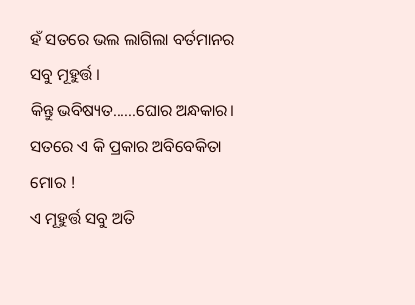ହଁ ସତରେ ଭଲ ଲାଗିଲା ବର୍ତମାନର ସବୁ ମୂହୁର୍ତ୍ତ ।
କିନ୍ତୁ ଭବିଷ୍ୟତ......ଘୋର ଅନ୍ଧକାର।
ସତରେ ଏ କି ପ୍ରକାର ଅବିବେକିତା ମୋର !
ଏ ମୂହୁର୍ତ୍ତ ସବୁ ଅତି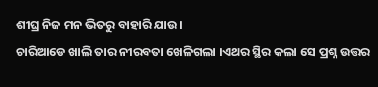ଶୀଘ୍ର ନିଜ ମନ ଭିତରୁ ବାହାରି ଯାଉ।
ଚାରିଆଡେ ଖାଲି ତାର ନୀରବତା ଖେଳିଗଲା ।ଏଥର ସ୍ଥିର କଲା ସେ ପ୍ରଶ୍ନ ଉତ୍ତର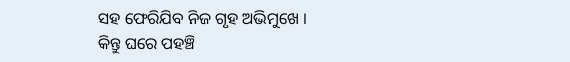ସହ ଫେରିଯିବ ନିଜ ଗୃହ ଅଭିମୁଖେ ।
କିନ୍ତୁ ଘରେ ପହଞ୍ଚି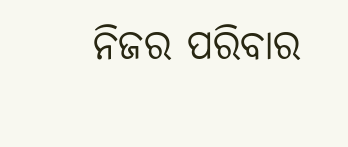ନିଜର ପରିବାର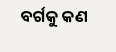ବର୍ଗକୁ କଣ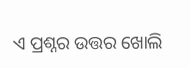ଏ ପ୍ରଶ୍ନର ଉତ୍ତର ଖୋଲି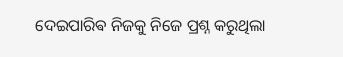ଦେଇପାରିଵ ନିଜକୁ ନିଜେ ପ୍ରଶ୍ନ କରୁଥିଲା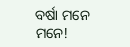ବର୍ଷା ମନେ ମନେ!